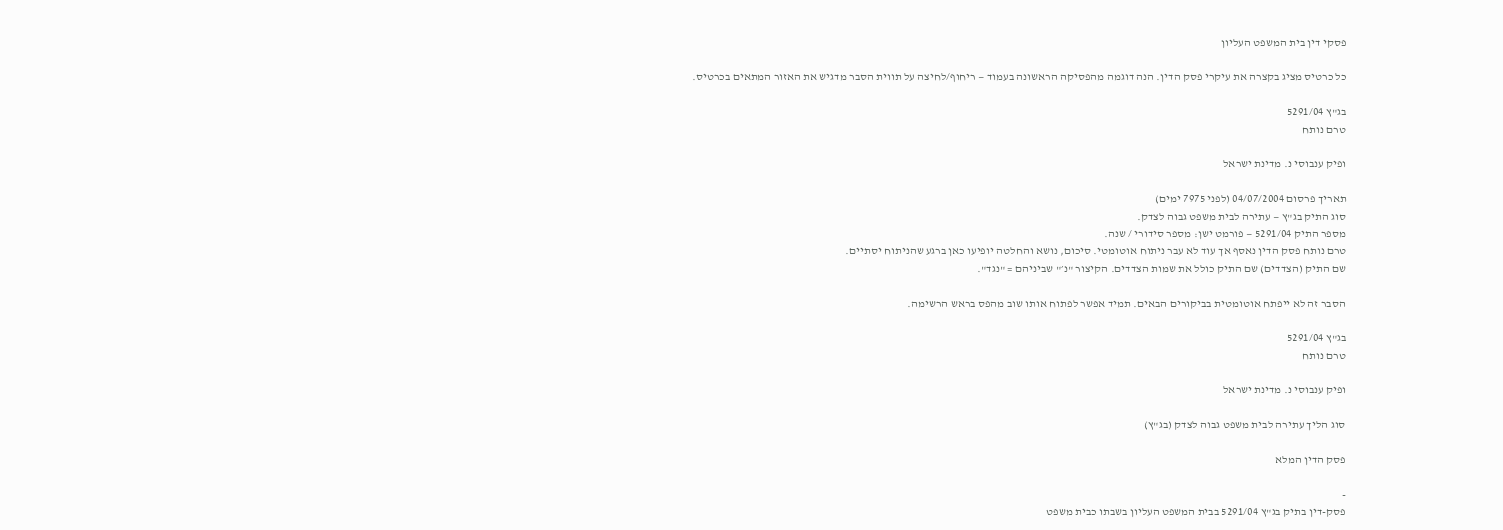פסקי דין בית המשפט העליון

כל כרטיס מציג בקצרה את עיקרי פסק הדין. הנה דוגמה מהפסיקה הראשונה בעמוד — ריחוף/לחיצה על תווית הסבר מדגיש את האזור המתאים בכרטיס.

בג"ץ 5291/04
טרם נותח

ופיק ענבוסי נ. מדינת ישראל

תאריך פרסום 04/07/2004 (לפני 7975 ימים)
סוג התיק בג"ץ — עתירה לבית משפט גבוה לצדק.
מספר התיק 5291/04 — פורמט ישן: מספר סידורי / שנה.
טרם נותח פסק הדין נאסף אך עוד לא עבר ניתוח אוטומטי. סיכום, נושא והחלטה יופיעו כאן ברגע שהניתוח יסתיים.
שם התיק (הצדדים) שם התיק כולל את שמות הצדדים. הקיצור "נ׳" שביניהם = "נגד".

הסבר זה לא ייפתח אוטומטית בביקורים הבאים. תמיד אפשר לפתוח אותו שוב מהפס בראש הרשימה.

בג"ץ 5291/04
טרם נותח

ופיק ענבוסי נ. מדינת ישראל

סוג הליך עתירה לבית משפט גבוה לצדק (בג"ץ)

פסק הדין המלא

-
פסק-דין בתיק בג"ץ 5291/04 בבית המשפט העליון בשבתו כבית משפט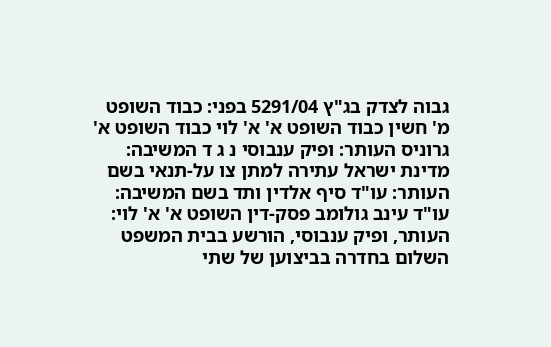גבוה לצדק בג"ץ 5291/04 בפני: כבוד השופט מ' חשין כבוד השופט א' א' לוי כבוד השופט א' גרוניס העותר: ופיק ענבוסי נ ג ד המשיבה: מדינת ישראל עתירה למתן צו על-תנאי בשם העותר: עו"ד סיף אלדין ותד בשם המשיבה: עו"ד עינב גולומב פסק-דין השופט א' א' לוי: העותר, ופיק ענבוסי, הורשע בבית המשפט השלום בחדרה בביצוען של שתי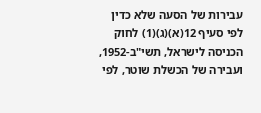עבירות של הסעה שלא כדין לפי סעיף 12(א)(ג)(1) לחוק הכניסה לישראל, תשי"ב-1952, ועבירה של הכשלת שוטר, לפי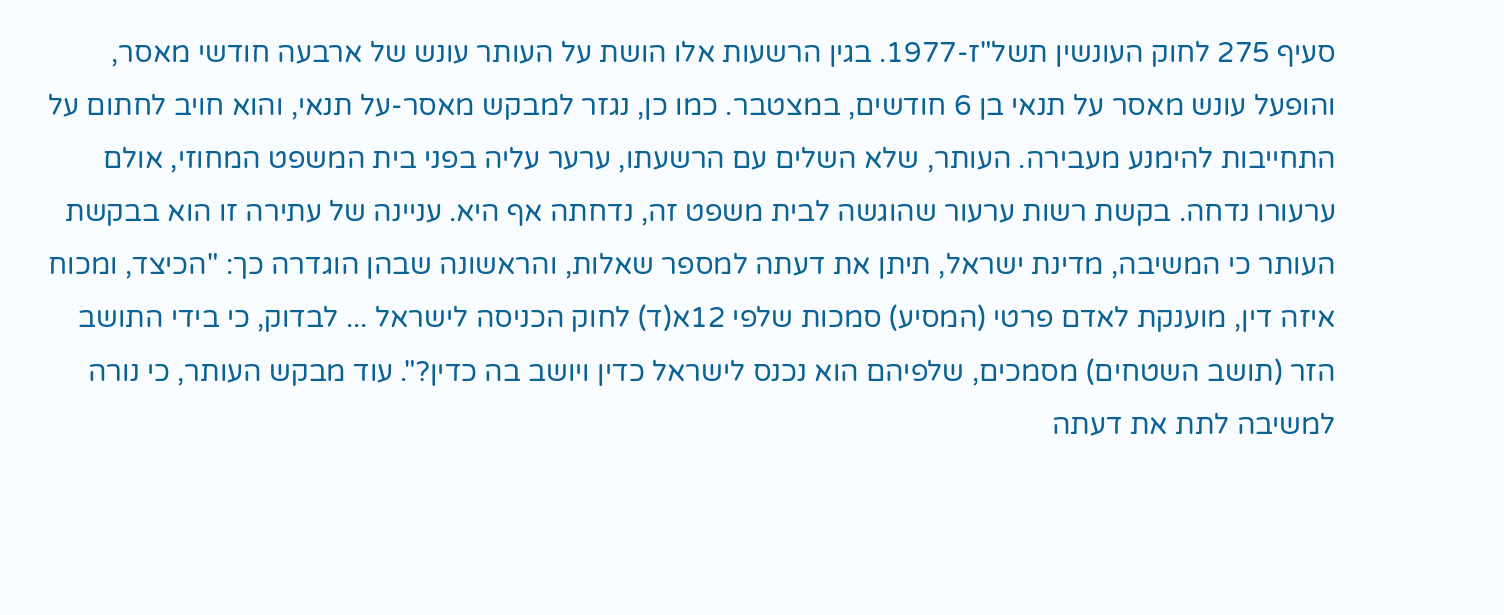סעיף 275 לחוק העונשין תשל"ז-1977. בגין הרשעות אלו הושת על העותר עונש של ארבעה חודשי מאסר, והופעל עונש מאסר על תנאי בן 6 חודשים, במצטבר. כמו כן, נגזר למבקש מאסר-על תנאי, והוא חויב לחתום על התחייבות להימנע מעבירה. העותר, שלא השלים עם הרשעתו, ערער עליה בפני בית המשפט המחוזי, אולם ערעורו נדחה. בקשת רשות ערעור שהוגשה לבית משפט זה, נדחתה אף היא. עניינה של עתירה זו הוא בבקשת העותר כי המשיבה, מדינת ישראל, תיתן את דעתה למספר שאלות, והראשונה שבהן הוגדרה כך: "הכיצד, ומכוח איזה דין, מוענקת לאדם פרטי (המסיע) סמכות שלפי 12א(ד) לחוק הכניסה לישראל ... לבדוק, כי בידי התושב הזר (תושב השטחים) מסמכים, שלפיהם הוא נכנס לישראל כדין ויושב בה כדין?". עוד מבקש העותר, כי נורה למשיבה לתת את דעתה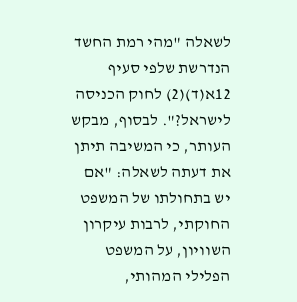לשאלה "מהי רמת החשד הנדרשת שלפי סעיף 12א(ד)(2) לחוק הכניסה לישראל?". לבסוף, מבקש העותר, כי המשיבה תיתן את דעתה לשאלה: "אם יש בתחולתו של המשפט החוקתי, לרבות עיקרון השוויון, על המשפט הפלילי המהותי,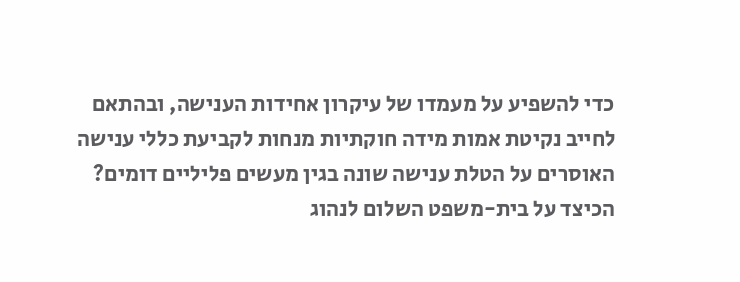כדי להשפיע על מעמדו של עיקרון אחידות הענישה, ובהתאם לחייב נקיטת אמות מידה חוקתיות מנחות לקביעת כללי ענישה האוסרים על הטלת ענישה שונה בגין מעשים פליליים דומים? הכיצד על בית-משפט השלום לנהוג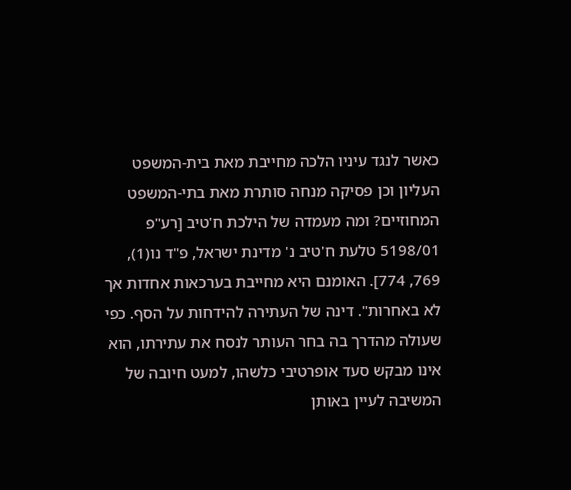כאשר לנגד עיניו הלכה מחייבת מאת בית-המשפט העליון וכן פסיקה מנחה סותרת מאת בתי-המשפט המחוזיים? ומה מעמדה של הילכת ח'טיב [רע"פ 5198/01 טלעת ח'טיב נ' מדינת ישראל, פ"ד נו(1), 769, 774]. האומנם היא מחייבת בערכאות אחדות אך לא באחרות". דינה של העתירה להידחות על הסף. כפי שעולה מהדרך בה בחר העותר לנסח את עתירתו, הוא אינו מבקש סעד אופרטיבי כלשהו, למעט חיובה של המשיבה לעיין באותן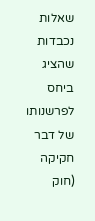שאלות נכבדות שהציג ביחס לפרשנותו של דבר חקיקה (חוק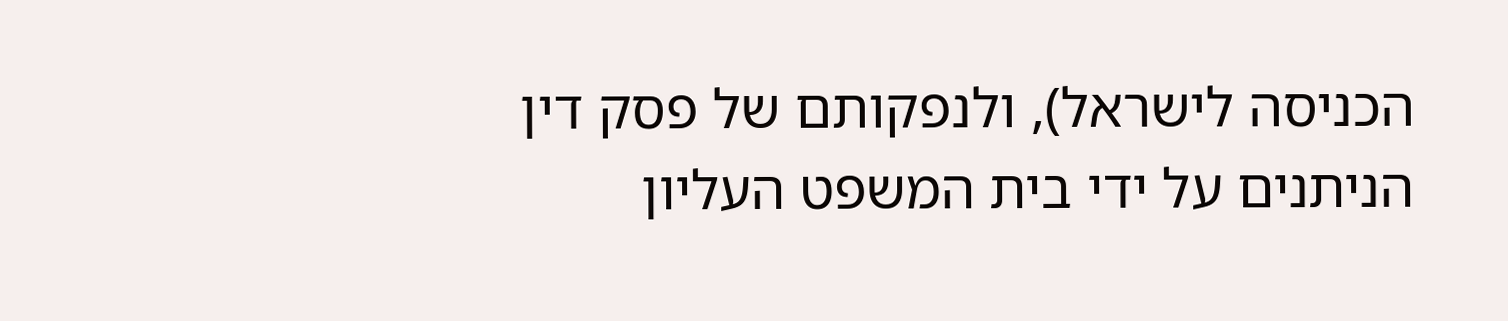הכניסה לישראל), ולנפקותם של פסק דין הניתנים על ידי בית המשפט העליון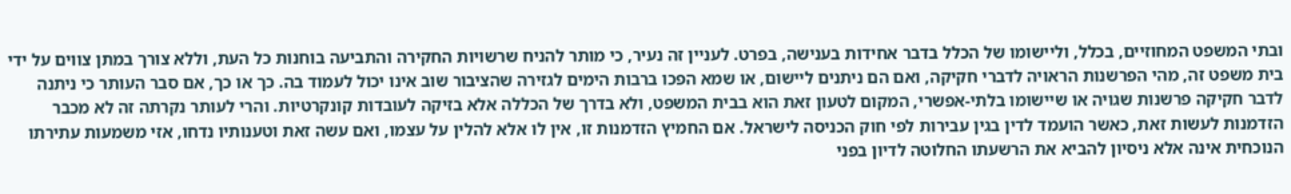ובתי המשפט המחוזיים, בכלל, וליישומו של הכלל בדבר אחידות בענישה, בפרט. לעניין זה נעיר, כי מותר להניח שרשויות החקירה והתביעה בוחנות כל העת, וללא צורך במתן צווים על ידי בית משפט זה, מהי הפרשנות הראויה לדברי חקיקה, ואם הם ניתנים ליישום, או שמא הפכו ברבות הימים לגזירה שהציבור שוב אינו יכול לעמוד בה. כך או כך, אם סבר העותר כי ניתנה לדבר חקיקה פרשנות שגויה או שיישומו בלתי-אפשרי, המקום לטעון זאת הוא בבית המשפט, ולא בדרך של הכללה אלא בזיקה לעובדות קונקרטיות. והרי לעותר נקרתה זה לא מכבר הזדמנות לעשות זאת, כאשר הועמד לדין בגין עבירות לפי חוק הכניסה לישראל. אם החמיץ הזדמנות זו, אין לו אלא להלין על עצמו, ואם עשה זאת וטענותיו נדחו, אזי משמעות עתירתו הנוכחית אינה אלא ניסיון להביא את הרשעתו החלוטה לדיון בפני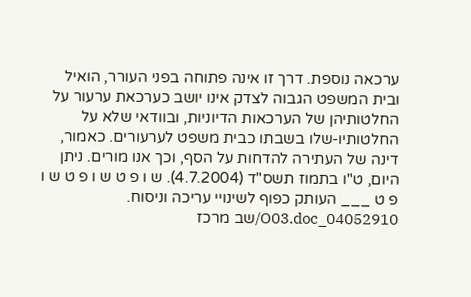ערכאה נוספת. דרך זו אינה פתוחה בפני העורר, הואיל ובית המשפט הגבוה לצדק אינו יושב כערכאת ערעור על החלטותיהן של הערכאות הדיוניות, ובוודאי שלא על החלטותיו-שלו בשבתו כבית משפט לערעורים. כאמור, דינה של העתירה להדחות על הסף, וכך אנו מורים. ניתן היום, ט"ו בתמוז תשס"ד (4.7.2004). ש ו פ ט ש ו פ ט ש ו פ ט ___ העותק כפוף לשינויי עריכה וניסוח. 04052910_O03.doc/שב מרכז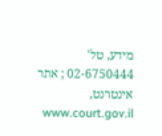מידע, טל' 02-6750444 ; אתר אינטרנט, www.court.gov.il